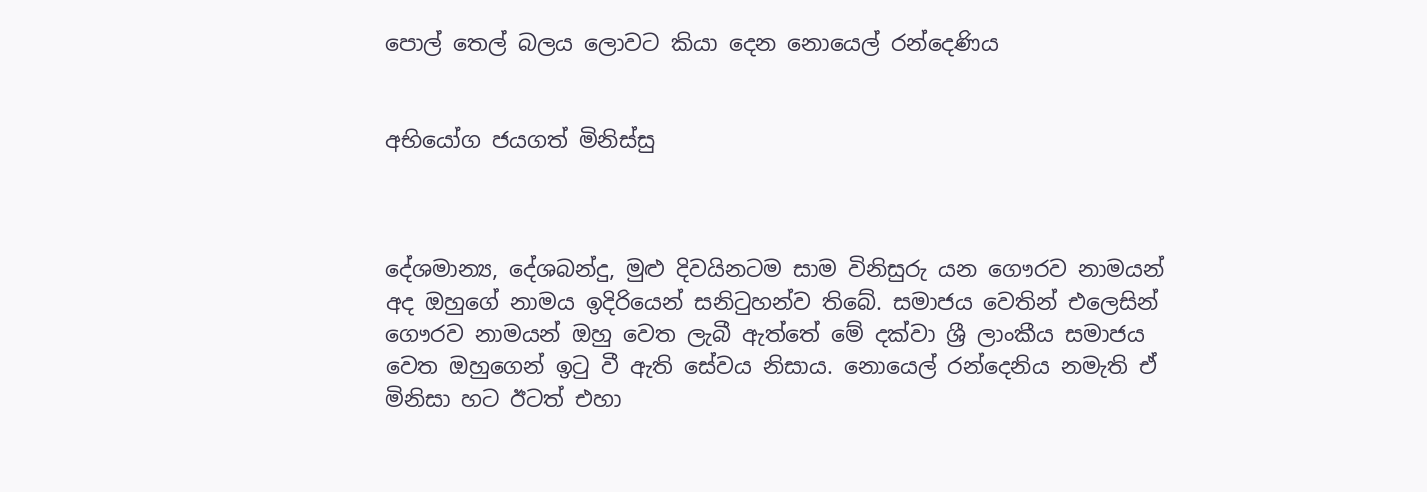පොල් තෙල් බලය ලොවට කියා දෙන නොයෙල් රන්දෙණිය


අභියෝග ජයගත් මිනිස්සු



දේශමාන්‍ය, දේශබන්දු, මුළු දිවයිනටම සාම විනිසුරු යන ගෞරව නාමයන් අද ඔහුගේ නාමය ඉදිරියෙන් සනිටුහන්ව තිබේ. සමාජය වෙතින් එලෙසින් ගෞරව නාමයන් ඔහු වෙත ලැබී ඇත්තේ මේ දක්වා ශ්‍රී ලාංකීය සමාජය වෙත ඔහුගෙන් ඉටු වී ඇති සේවය නිසාය. නොයෙල් රන්දෙනිය නමැති ඒ මිනිසා හට ඊටත් එහා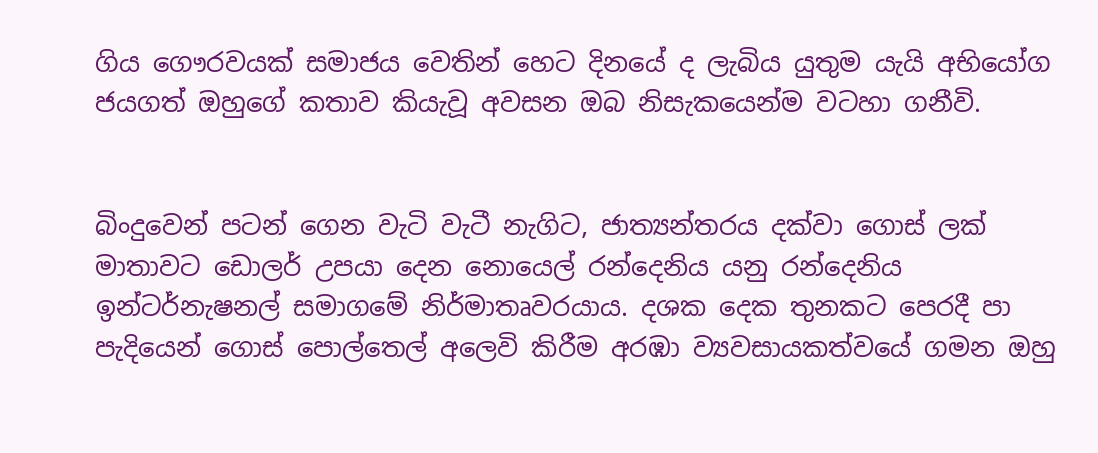ගිය ගෞරවයක් සමාජය වෙතින් හෙට දිනයේ ද ලැබිය යුතුම යැයි අභියෝග ජයගත් ඔහුගේ කතාව කියැවූ අවසන ඔබ නිසැකයෙන්ම වටහා ගනීවි.


බිංදුවෙන් පටන් ගෙන වැටි වැටී නැගිට, ජාත්‍යන්තරය දක්වා ගොස් ලක් මාතාවට ඩොලර් උපයා දෙන නොයෙල් රන්දෙනිය යනු රන්දෙනිය ඉන්ටර්නැෂනල් සමාගමේ නිර්මාතෘවරයාය. දශක දෙක තුනකට පෙරදී පා පැදියෙන් ගොස් පොල්තෙල් අලෙවි කිරීම අරඹා ව්‍යවසායකත්වයේ ගමන ඔහු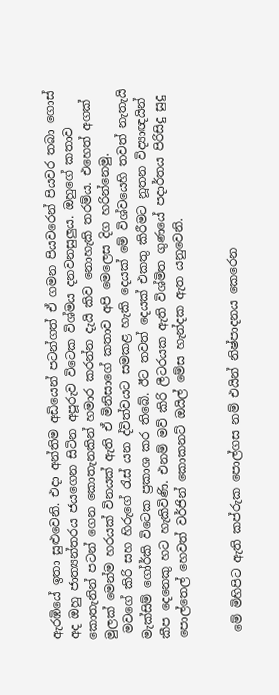ඇරඹියේ ඉතා සුළුවෙනි. එද‌ා අන්තිම අඩියෙන් පටන්ගත් ඒ ගමන පියවරෙන් පියවර තබා ගොස් අද ඔහු ජාත්‍යන්තරය ජයගෙන සිටින අපූරුව විටෙක විශ්මය දනවනසුලුය. ඔහුගේ කතාව කොතැනින් පටන් ගෙන කොතැනකින් හමාර කරන්න දැයි කිව නොහැකි තරම්ය. එහෙත් අගක් මුලක් මෙන්ම හරයක් විනයක් ඇති ඒ මිනිසාගේ කතාව අපි මෙලෙස දිග හරින්නෙමු.
 මවගේ කිරි සහ හිරුගේ රැස් යන ද්විත්වයට සමකළ හැකි දෙයක් මේ විශ්වයෙහි තවත් නැතැයි මැක්සිම් ගෝර්කි විටෙක ප්‍රකාශ කර තිබේ. ඊට තවත් දෙයක් එකතු කිරීමට නූතන විද්‍යාඥයින් කීප දෙනෙකු හට හැකිවිණි. එනම් මව් කිරි ලීටරයක ඇති විශ්මිත ගුණයේ පද‌ාර්තය පිරිසිදු සුදු පොල්තෙල් හෙවත් වර්ජින් කොකනට් ඔයිල් මේස හැන්දක ඇත යනුවෙනි.


 මේ මිහිපිට ඇති කප්රුක පොල්ගස නම් එයින් නිෂ්පාදනය කෙරෙන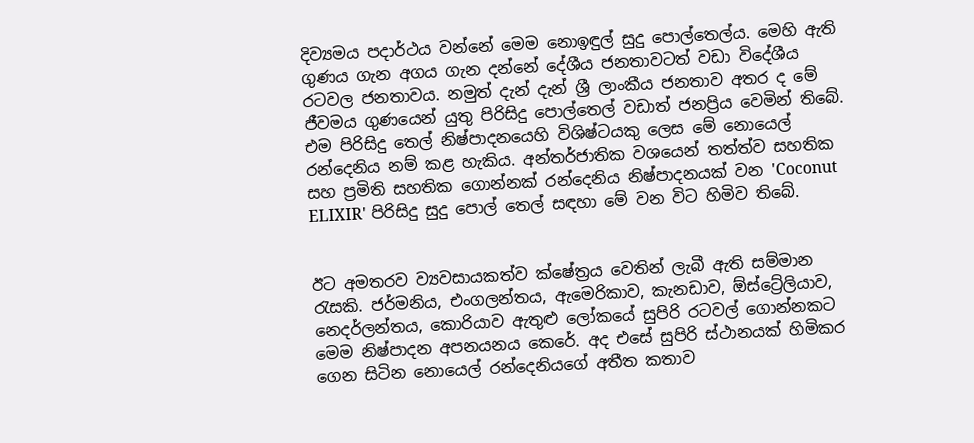දිව්‍යමය පද‌ාර්ථය වන්නේ මෙම නොඉඳුල් සුදු පොල්තෙල්ය. මෙහි ඇති ගුණය ගැන අගය ගැන දන්නේ දේශීය ජනතාවටත් වඩා විදේශීය රටවල ජනතාවය. නමුත් දැන් දැන් ශ්‍රී ලාංකීය ජනතාව අතර ද මේ ජීවමය ගුණයෙන් යුතු පිරිසිදු පොල්තෙල් වඩාත් ජනප්‍රිය වෙමින් තිබේ.
එම පිරිසිදු තෙල් නිෂ්පාදනයෙහි විශිෂ්ටයකු ලෙස මේ නොයෙල් රන්දෙනිය නම් කළ හැකිය. අන්තර්ජාතික වශයෙන් තත්ත්ව සහතික සහ ප්‍රමිති සහතික ගොන්නක් රන්දෙනිය නිෂ්පාදනයක් වන 'Coconut ELIXIR' පිරිසිදු සුදු පොල් තෙල් සඳහා මේ වන විට හිමිව තිබේ.


ඊට අමතරව ව්‍යවසායකත්ව ක්ෂේත්‍රය වෙතින් ලැබී ඇති සම්මාන රැසකි. ජර්මනිය, එංගලන්තය, ඇමෙරිකාව, කැනඩාව, ඕස්ට්‍රේලියාව, නෙදර්ලන්තය, කොරියාව ඇතුළු ලෝකයේ සුපිරි රටවල් ගොන්නකට මෙම නිෂ්පාදන අපනයනය කෙරේ. අද එසේ සුපිරි ස්ථානයක් හිමිකර ගෙන සිටින නොයෙල් රන්දෙනියගේ අතීත කතාව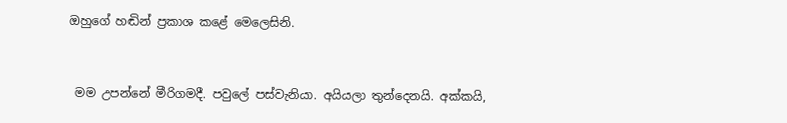ඔහුගේ හඬින් ප්‍රකාශ කළේ මෙලෙසිනි.


 මම උපන්නේ මීරිගමදී. පවුලේ පස්වැනියා. අයියලා තුන්දෙනයි. අක්කයි,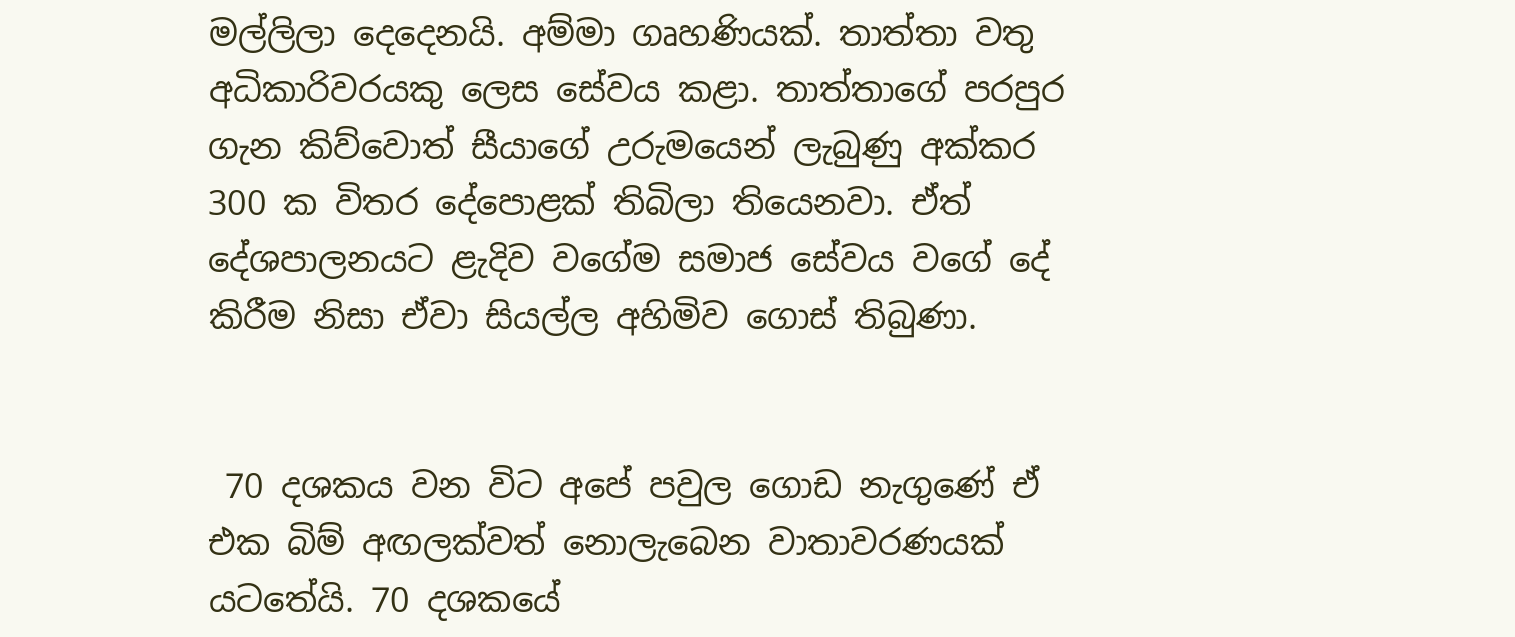මල්ලිලා දෙදෙනයි. අම්මා ගෘහණියක්. තාත්තා වතු අධිකාරිවරයකු ලෙස සේවය කළා. තාත්තාගේ පරපුර ගැන කිව්වොත් සීයාගේ උරුමයෙන් ලැබුණු අක්කර 300 ක විතර දේපොළක් තිබිලා තියෙනවා. ඒත් දේශපාලනයට ළැදිව වගේම සමාජ සේවය වගේ දේ කිරීම නිසා ඒවා සියල්ල අහිමිව ගොස් තිබුණා.


 70 දශකය වන විට අපේ පවුල ගොඩ නැගුණේ ඒ එක බිම් අඟලක්වත් නොලැබෙන වාතාවරණයක් යටතේයි. 70 දශකයේ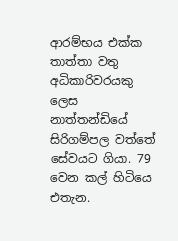ආරම්භය එක්ක තාත්තා වතු අධිකාරිවරයකු ලෙස නාත්තන්ඩියේ සිරිගම්පල වත්තේ සේවයට ගියා. 79 වෙන කල් හිටියෙ එතැන.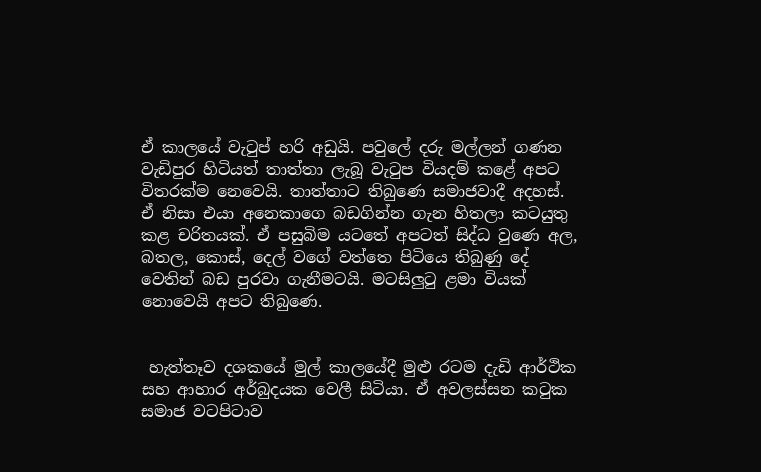ඒ කාලයේ වැටුප් හරි අඩුයි. පවුලේ දරු මල්ලන් ගණන වැඩිපුර හිටියත් තාත්තා ලැබූ වැටුප වියදම් කළේ අපට විතරක්ම නෙවෙයි. තාත්තාට තිබුණෙ සමාජවාදී අදහස්. ඒ නිසා එයා අනෙකාගෙ බඩගින්න ගැන හිතලා කටයුතු කළ චරිතයක්. ඒ පසුබිම යටතේ අපටත් සිද්ධ වුණෙ අල, බතල, කොස්, දෙල් වගේ වත්තෙ පිටියෙ තිබුණු දේ වෙතින් බඩ පුරවා ගැනීමටයි. මටසිලුටු ළමා වියක් නොවෙයි අපට තිබුණෙ.


 හැත්තෑව දශකයේ මුල් කාලයේදී මුළු රටම දැඩි ආර්ථික සහ ආහාර අර්බුදයක වෙලී සිටියා. ඒ අවලස්සන කටුක සමාජ වටපිටාව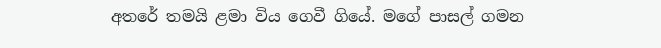අතරේ තමයි ළමා විය ගෙවී ගියේ. මගේ පාසල් ගමන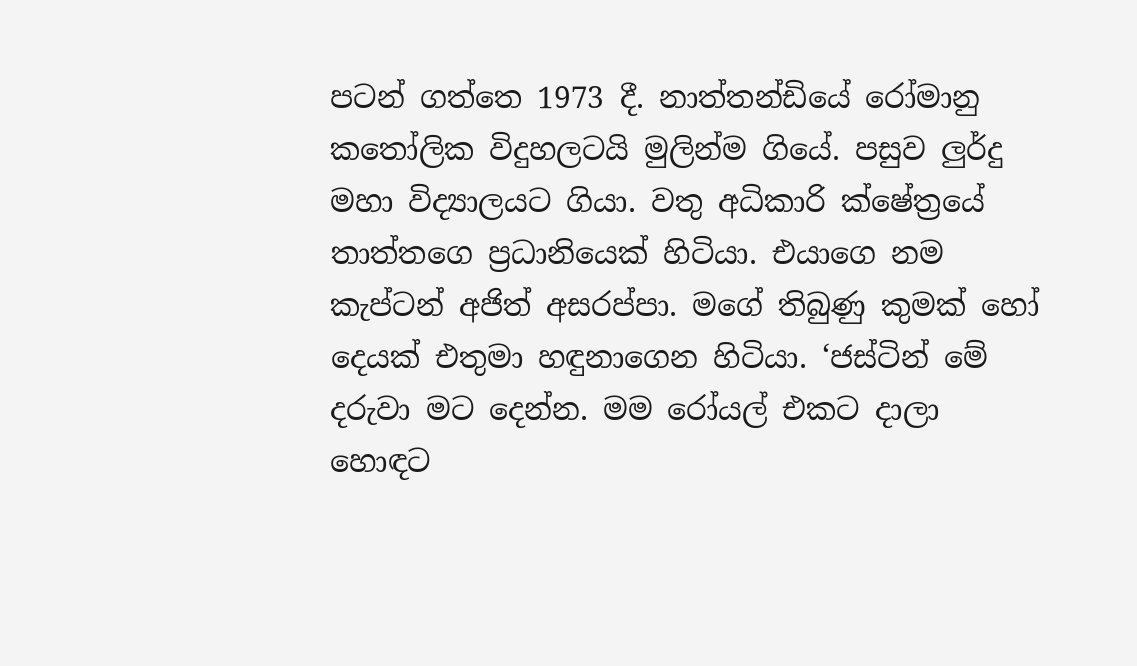පටන් ගත්තෙ 1973 දී. නාත්තන්ඩියේ රෝමානු කතෝලික විදුහලටයි මුලින්ම ගියේ. පසුව ලුර්දු මහා විද්‍යාලයට ගියා. වතු අධිකාරි ක්ෂේත්‍රයේ තාත්තගෙ ප්‍රධානියෙක් හිටියා. එයාගෙ නම කැප්ටන් අජිත් අසරප්පා. මගේ තිබුණු කුමක් හෝ දෙයක් එතුමා හඳුනාගෙන හිටියා. ‘ජස්ටින් මේ දරුවා මට දෙන්න. මම රෝයල් එකට ද‌ාලා හොඳට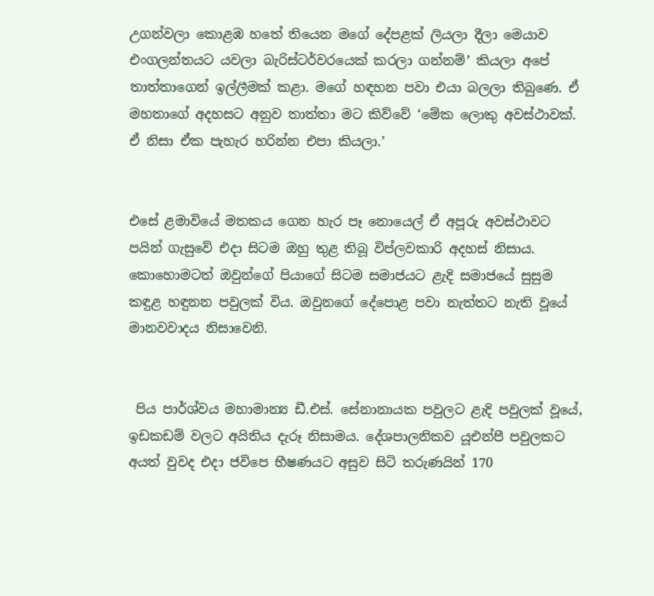උගන්වලා කොළඹ හතේ තියෙන මගේ දේපළක් ලියලා දීලා මෙයාව එංගලන්තයට යවලා බැරිස්ටර්වරයෙක් කරලා ගන්නම්’ කියලා අපේ තාත්තාගෙන් ඉල්ලීමක් කළා. මගේ හඳහන පවා එයා බලලා තිබුණෙ. ඒ මහතාගේ අදහසට අනුව තාත්තා මට කිව්වේ ‘මේක ලොකු අවස්ථාවක්. ඒ නිසා ඒක පැහැර හරින්න එපා කියලා.’


එසේ ළමාවියේ මතකය ගෙන හැර පෑ නොයෙල් ඒ අපූරු අවස්ථාවට පයින් ගැසුවේ එද‌ා සිටම ඔහු තුළ තිබූ විප්ලවකාරි අදහස් නිසාය. කොහොමටත් ඔවුන්ගේ පියාගේ සිටම සමාජයට ළැදි සමාජයේ සුසුම කඳුළ හඳුනන පවුලක් විය. ඔවුනගේ දේපොළ පවා නැත්තට නැති වූයේ මානවවාදය නිසාවෙනි.


 පිය පාර්ශ්වය මහාමාන්‍ය ඩී.එස්. සේනානායක පවුලට ළැදි පවුලක් වූයේ, ඉඩකඩම් වලට අයිතිය දැරූ නිසාමය. දේශපාලනිකව යූඑන්පී පවුලකට අයත් වුවද එද‌ා ජවිපෙ භීෂණයට අසුව සිටි තරුණයින් 170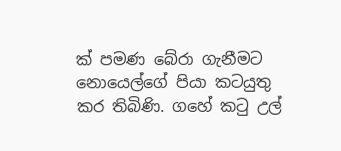ක් පමණ බේරා ගැනීමට නොයෙල්ගේ පියා කටයුතු කර තිබිණි. ගහේ කටු උල්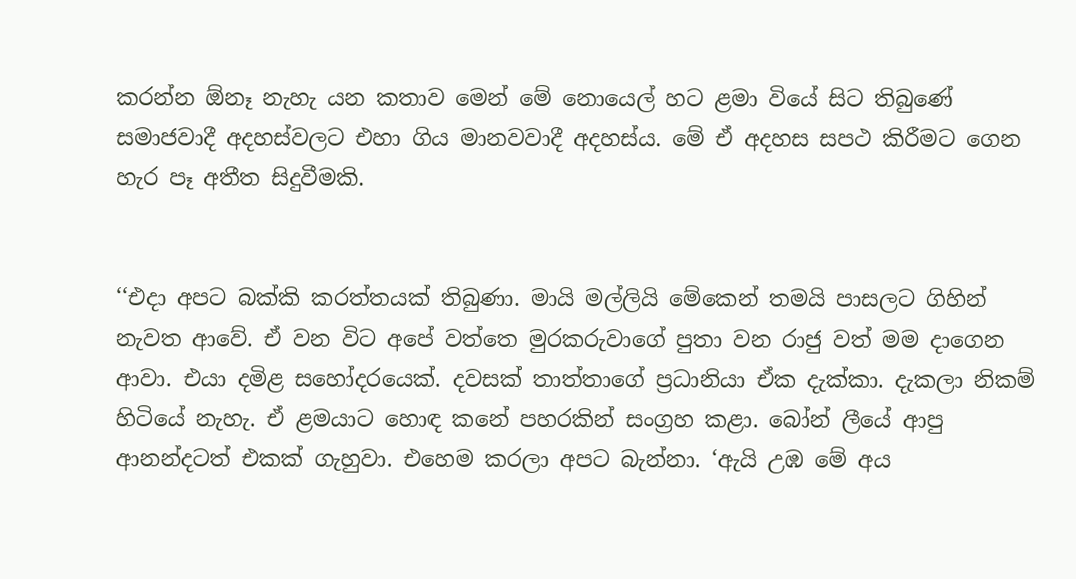කරන්න ඕනෑ නැහැ යන කතාව මෙන් මේ නොයෙල් හට ළමා වියේ සිට තිබුණේ සමාජවාදී අදහස්වලට එහා ගිය මානවවාදී අදහස්ය. මේ ඒ අදහස සපථ කිරීමට ගෙන හැර පෑ අතීත සිදුවීමකි.


‘‘එද‌ා අපට බක්කි කරත්තයක් තිබුණා. මායි මල්ලියි මේකෙන් තමයි පාසලට ගිහින් නැවත ආවේ. ඒ වන විට අපේ වත්තෙ මුරකරුවාගේ පුතා වන රාජු වත් මම ද‌ාගෙන ආවා. එයා දමිළ සහෝදරයෙක්. දවසක් තාත්තාගේ ප්‍රධානියා ඒක දැක්කා. දැකලා නිකම් හිටියේ නැහැ. ඒ ළමයාට හොඳ කනේ පහරකින් සංග්‍රහ කළා. බෝන් ලීයේ ආපු ආනන්දටත් එකක් ගැහුවා. එහෙම කරලා අපට බැන්නා. ‘ඇයි උඹ මේ අය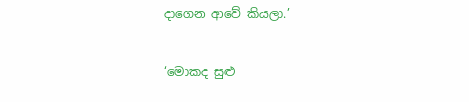ද‌ාගෙන ආවේ කියලා.’


‘මොකද සුළු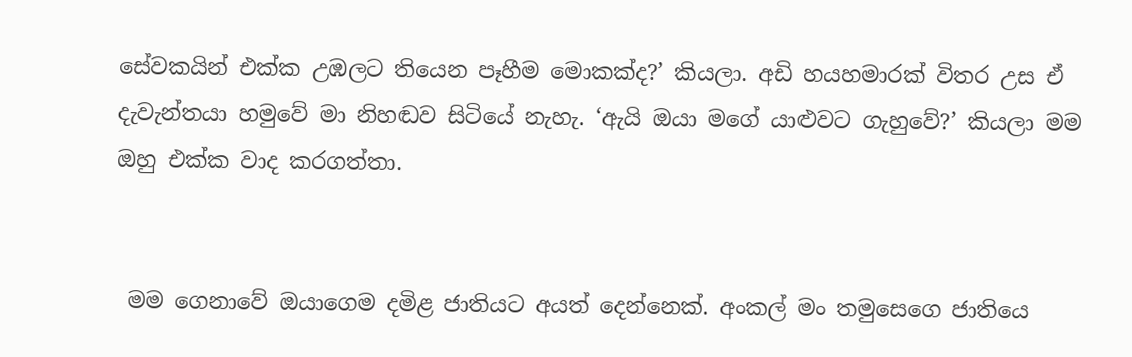සේවකයින් එක්ක උඹලට තියෙන පෑහීම මොකක්ද?’ කියලා. අඩි හයහමාරක් විතර උස ඒ දැවැන්තයා හමුවේ මා නිහඬව සිටියේ නැහැ. ‘ඇයි ඔයා මගේ යාළුවට ගැහුවේ?’ කියලා මම ඔහු එක්ක වාද කරගත්තා.


 මම ගෙනාවේ ඔයාගෙම දමිළ ජාතියට අයත් දෙන්නෙක්. අංකල් මං තමුසෙගෙ ජාතියෙ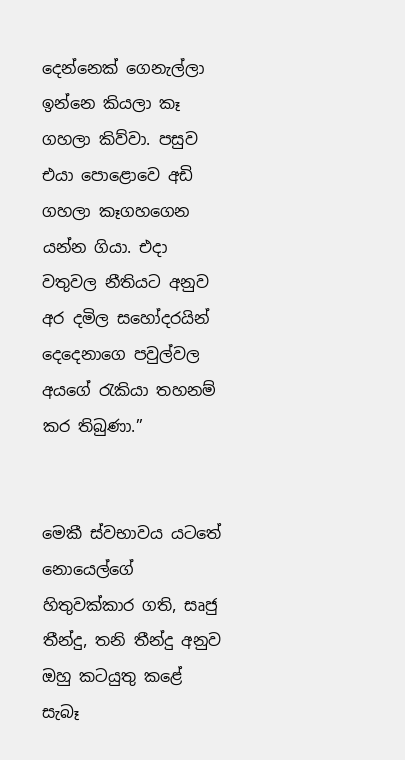දෙන්නෙක් ගෙනැල්ලා ඉන්නෙ කියලා කෑ ගහලා කිව්වා. පසුව එයා පොළොවෙ අඩි ගහලා කෑගහගෙන යන්න ගියා. එද‌ා වතුවල නීතියට අනුව අර දමිල සහෝදරයින් දෙදෙනාගෙ පවුල්වල අයගේ රැකියා තහනම් කර තිබුණා.’’


මෙකී ස්වභාවය යටතේ නොයෙල්ගේ හිතුවක්කාර ගති, සෘජු තීන්දු, තනි තීන්දු අනුව ඔහු කටයුතු කළේ සැබෑ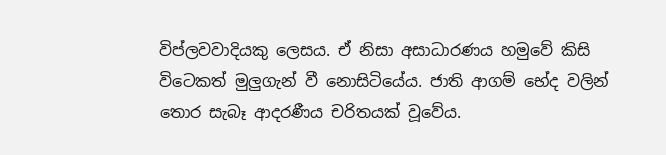විප්ලවවාදියකු ලෙසය. ඒ නිසා අසාධාරණය හමුවේ කිසි විටෙකත් මුලුගැන් වී නොසිටියේය. ජාති ආගම් භේද වලින් තොර සැබෑ ආදරණීය චරිතයක් වූවේය.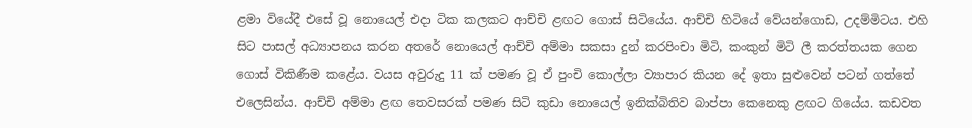ළමා වියේදී එසේ වූ නොයෙල් එද‌ා ටික කලකට ආච්චි ළඟට ගොස් සිටියේය. ආච්චි හිටියේ වේයන්ගොඩ, උදම්මිටය. එහි සිට පාසල් අධ්‍යාපනය කරන අතරේ නොයෙල් ආච්චි අම්මා සකසා දුන් කරපිංචා මිටි, කංකුන් මිටි ලී කරත්තයක ගෙන ගොස් විකිණීම කළේය. වයස අවුරුදු 11 ක් පමණ වූ ඒ පුංචි කොල්ලා ව්‍යාපාර කියන දේ ඉතා සුළුවෙන් පටන් ගත්තේ එලෙසින්ය. ආච්චි අම්මා ළඟ තෙවසරක් පමණ සිටි කුඩා නොයෙල් ඉනික්බිතිව බාප්පා කෙනෙකු ළඟට ගියේය. කඩවත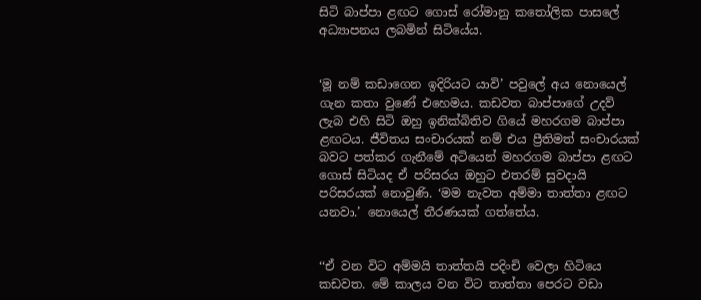සිටි බාප්පා ළඟට ගොස් රෝමානු කතෝලික පාසලේ අධ්‍යාපනය ලබමින් සිටියේය.


‘මූ නම් කඩාගෙන ඉදිරියට යාවි’ පවුලේ අය නොයෙල් ගැන කතා වුණේ එහෙමය. කඩවත බාප්පාගේ උදව් ලැබ එහි සිටි ඔහු ඉනික්බිතිව ගියේ මහරගම බාප්පා ළඟටය. ජීවිතය සංචාරයක් නම් එය ප්‍රීතිමත් සංචාරයක් බවට පත්කර ගැනීමේ අටියෙන් මහරගම බාප්පා ළඟට ගොස් සිටියද ඒ පරිසරය ඔහුට එතරම් සුවද‌ායි පරිසරයක් නොවුණි. ‘මම නැවත අම්මා තාත්තා ළඟට යනවා.’ නොයෙල් තීරණයක් ගත්තේය.


‘‘ඒ වන විට අම්මයි තාත්තයි පදිංචි වෙලා හිටියෙ කඩවත. මේ කාලය වන විට තාත්තා පෙරට වඩා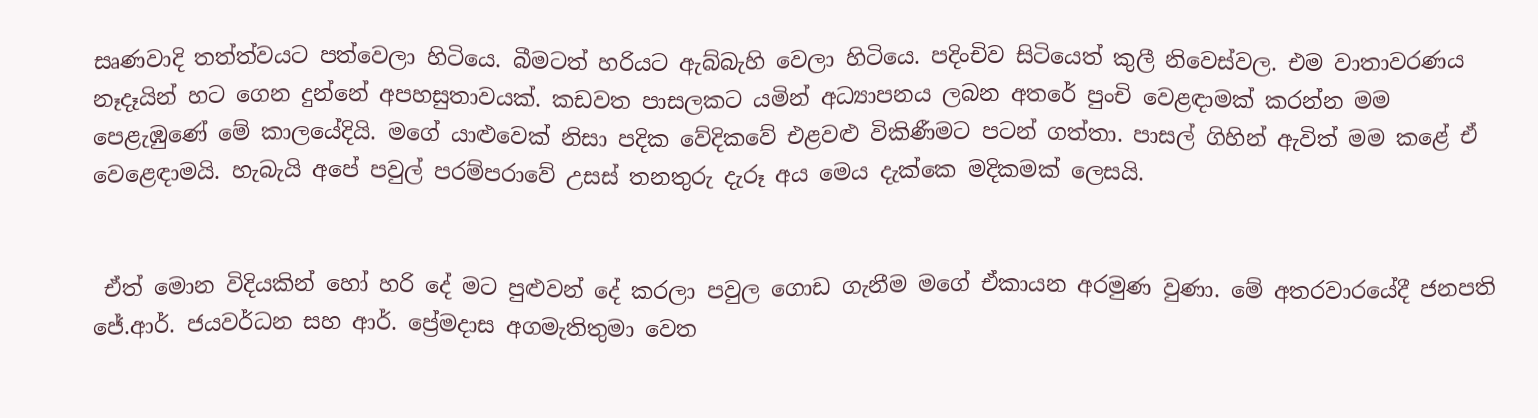සෘණවාදි තත්ත්වයට පත්වෙලා හිටියෙ. බීමටත් හරියට ඇබ්බැහි වෙලා හිටියෙ. පදිංචිව සිටියෙත් කුලී නිවෙස්වල. එම වාතාවරණය නෑද‌ෑයින් හට ගෙන දුන්නේ අපහසුතාවයක්. කඩවත පාසලකට යමින් අධ්‍යාපනය ලබන අතරේ පුංචි වෙළඳාමක් කරන්න මම පෙළැඹුණේ මේ කාලයේදියි. මගේ යාළුවෙක් නිසා පදික වේදිකවේ එළවළු විකිණීමට පටන් ගත්තා. පාසල් ගිහින් ඇවිත් මම කළේ ඒ වෙළෙඳ‌ාමයි. හැබැයි අපේ පවුල් පරම්පරාවේ උසස් තනතුරු දැරූ අය මෙය දැක්කෙ මදිකමක් ලෙසයි.


 ඒත් මොන විදියකින් හෝ හරි දේ මට පුළුවන් දේ කරලා පවුල ගොඩ ගැනීම මගේ ඒකායන අරමුණ වුණා. මේ අතරවාරයේදී ජනපති ජේ.ආර්. ජයවර්ධන සහ ආර්. ප්‍රේමද‌ාස අගමැතිතුමා වෙත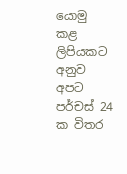යොමු කළ ලිපියකට අනුව අපට පර්චස් 24 ක විතර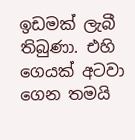ඉඩමක් ලැබී තිබුණා. එහි ගෙයක් අටවා ගෙන තමයි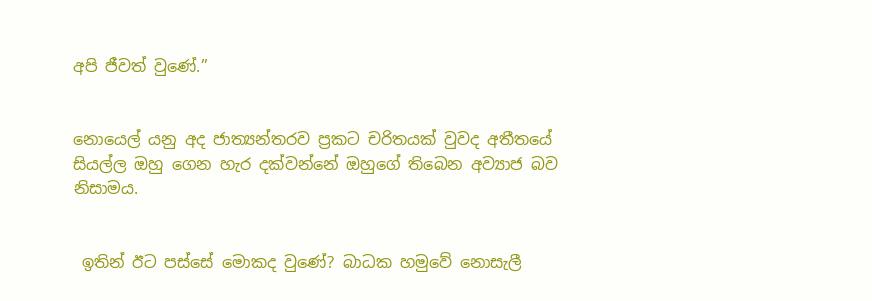අපි ජීවත් වුණේ.’’


නොයෙල් යනු අද ජාත්‍යන්තරව ප්‍රකට චරිතයක් වුවද අතීතයේ සියල්ල ඔහු ගෙන හැර දක්වන්නේ ඔහුගේ තිබෙන අව්‍යාජ බව නිසාමය.


 ඉතින් ඊට පස්සේ මොකද වුණේ? බාධක හමුවේ නොසැලී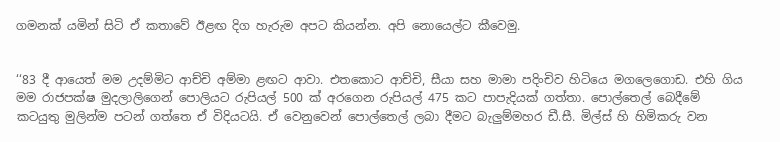ගමනක් යමින් සිටි ඒ කතාවේ ඊළඟ දිග හැරුම අපට කියන්න. අපි නොයෙල්ට කීවෙමු.


‘‘83 දී ආයෙත් මම උදම්මිට ආච්චි අම්මා ළඟට ආවා. එතකොට ආච්චි, සීයා සහ මාමා පදිංචිව හිටියෙ මගලෙගොඩ. එහි ගිය මම රාජපක්ෂ මුදලාලිගෙන් පොලියට රුපියල් 500 ක් අරගෙන රුපියල් 475 කට පාපැදියක් ගත්තා. පොල්තෙල් බෙදීමේ කටයුතු මුලින්ම පටන් ගත්තෙ ඒ විදියටයි. ඒ වෙනුවෙන් පොල්තෙල් ලබා දීමට බැලුම්මහර ඩී.සී. මිල්ස් හි හිමිකරු වන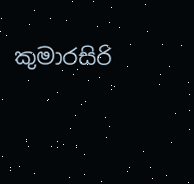කුමාරසිරි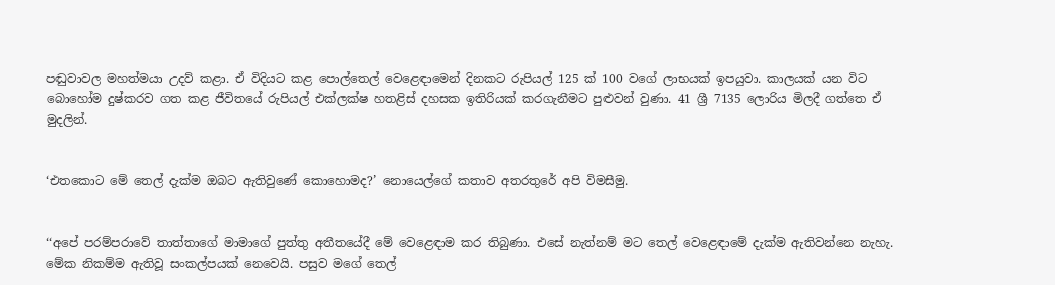පඬුවාවල මහත්මයා උදව් කළා. ඒ විදියට කළ පොල්තෙල් වෙළෙඳ‌ාමෙන් දිනකට රුපියල් 125 ක් 100 වගේ ලාභයක් ඉපයුවා. කාලයක් යන විට බොහෝම දුෂ්කරව ගත කළ ජීවිතයේ රුපියල් එක්ලක්ෂ හතළිස් දහසක ඉතිරියක් කරගැනීමට පුළුවන් වුණා. 41 ශ්‍රී 7135 ලොරිය මිලදී ගත්තෙ ඒ මුදලින්.


‘එතකොට මේ තෙල් දැක්ම ඔබට ඇතිවුණේ කොහොමද?’ නොයෙල්ගේ කතාව අතරතුරේ අපි විමසීමු.


‘‘අපේ පරම්පරාවේ තාත්තාගේ මාමාගේ පුත්තු අතීතයේදී මේ වෙළෙඳ‌ාම කර තිබුණා. එසේ නැත්නම් මට තෙල් වෙළෙඳ‌ාමේ දැක්ම ඇතිවන්නෙ නැහැ. මේක නිකම්ම ඇතිවූ සංකල්පයක් නෙවෙයි. පසුව මගේ තෙල්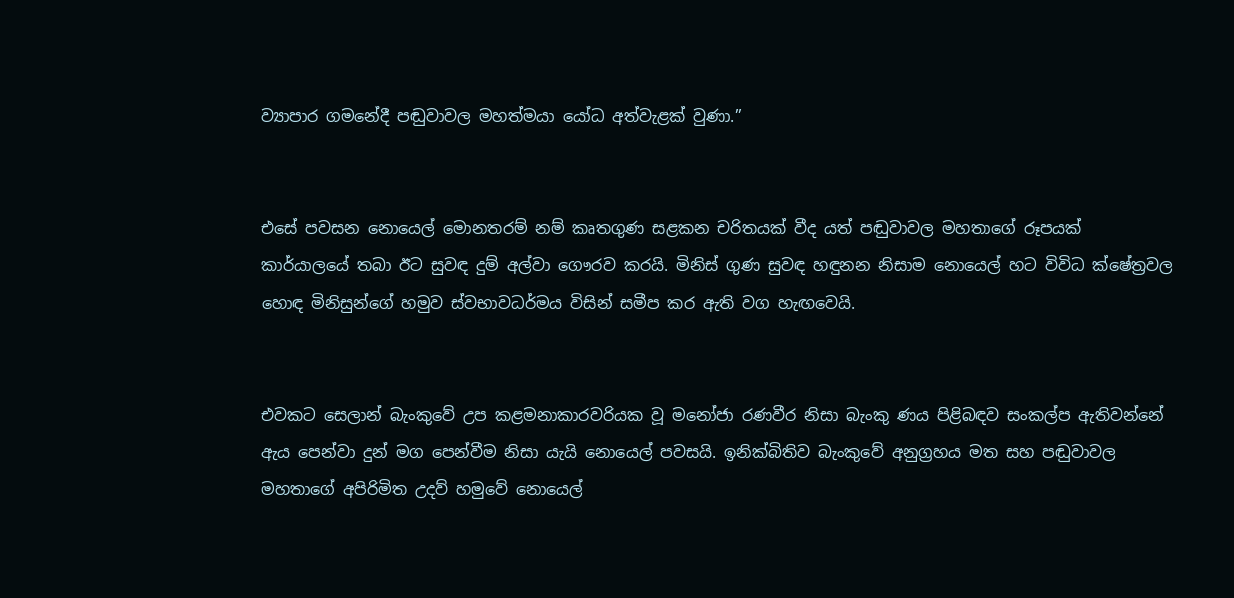ව්‍යාපාර ගමනේදී පඬුවාවල මහත්මයා යෝධ අත්වැළක් වුණා.’’


එසේ පවසන නොයෙල් මොනතරම් නම් කෘතගුණ සළකන චරිතයක් වීද යත් පඬුවාවල මහතාගේ රූපයක් කාර්යාලයේ තබා ඊට සුවඳ දුම් අල්වා ගෞරව කරයි. මිනිස් ගුණ සුවඳ හඳුනන නිසාම නොයෙල් හට විවිධ ක්ෂේත්‍රවල හොඳ මිනිසුන්ගේ හමුව ස්වභාවධර්මය විසින් සමීප කර ඇති වග හැඟවෙයි.


එවකට සෙලාන් බැංකුවේ උප කළමනාකාරවරියක වූ මනෝජා රණවීර නිසා බැංකු ණය පිළිබඳව සංකල්ප ඇතිවන්නේ ඇය පෙන්වා දුන් මග පෙන්වීම නිසා යැයි නොයෙල් පවසයි. ඉනික්බිතිව බැංකුවේ අනුග්‍රහය මත සහ පඬුවාවල මහතාගේ අපිරිමිත උදව් හමුවේ නොයෙල්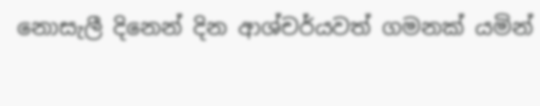නොසැලී දිනෙන් දින ආශ්චර්යවත් ගමනක් යමින්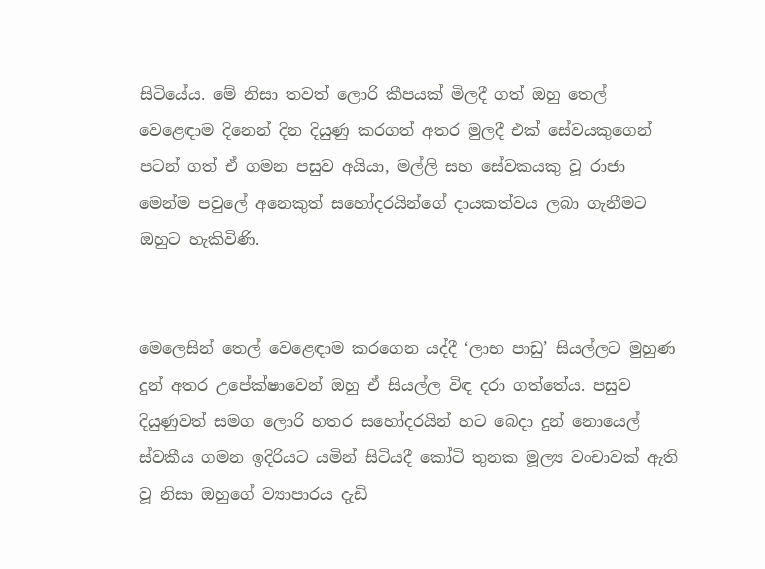සිටියේය. මේ නිසා තවත් ලොරි කීපයක් මිලදී ගත් ඔහු තෙල් වෙළෙඳ‌ාම දිනෙන් දින දියුණු කරගත් අතර මුලදී එක් සේවයකුගෙන් පටන් ගත් ඒ ගමන පසුව අයියා, මල්ලි සහ සේවකයකු වූ රාජා මෙන්ම පවුලේ අනෙකුත් සහෝදරයින්ගේ ද‌ායකත්වය ලබා ගැනීමට ඔහුට හැකිවිණි.


මෙලෙසින් තෙල් වෙළෙඳ‌ාම කරගෙන යද්දී ‘ලාභ පාඩු’ සියල්ලට මුහුණ දුන් අතර උපේක්ෂාවෙන් ඔහු ඒ සියල්ල විඳ දරා ගත්තේය. පසුව දියුණුවත් සමග ලොරි හතර සහෝදරයින් හට බෙද‌ා දුන් නොයෙල් ස්වකීය ගමන ඉදිරියට යමින් සිටියදී කෝටි තුනක මූල්‍ය වංචාවක් ඇති වූ නිසා ඔහුගේ ව්‍යාපාරය දැඩි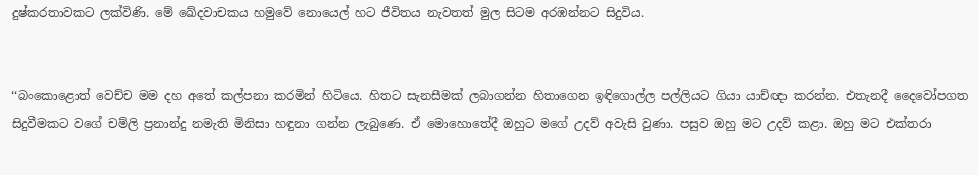දුෂ්කරතාවකට ලක්විණි. මේ ඛේදවාචකය හමුවේ නොයෙල් හට ජීවිතය නැවතත් මුල සිටම අරඹන්නට සිදුවිය.


‘‘බංකොළොත් වෙච්ච මම දහ අතේ කල්පනා කරමින් හිටියෙ. හිතට සැනසීමක් ලබාගන්න හිතාගෙන ඉඳිගොල්ල පල්ලියට ගියා යාච්ඥ‌ා කරන්න. එතැනදී දෛවෝපගත සිදුවීමකට වගේ චම්ලි ප්‍රනාන්දු නමැති මිනිසා හඳුනා ගන්න ලැබුණෙ. ඒ මොහොතේදී ඔහුට මගේ උදව් අවැසි වුණා. පසුව ඔහු මට උදව් කළා. ඔහු මට එක්තරා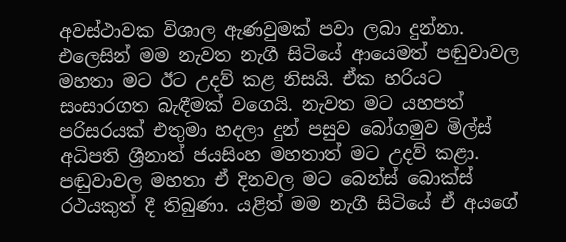අවස්ථාවක විශාල ඇණවුමක් පවා ලබා දුන්නා. එලෙසින් මම නැවත නැගී සිටියේ ආයෙමත් පඬුවාවල මහතා මට ඊට උදව් කළ නිසයි. ඒක හරියට සංසාරගත බැඳීමක් වගෙයි. නැවත මට යහපත් පරිසරයක් එතුමා හදලා දුන් පසුව බෝගමුව මිල්ස් අධිපති ශ්‍රීනාත් ජයසිංහ මහතාත් මට උදව් කළා. පඬුවාවල මහතා ඒ දිනවල මට බෙන්ස් බොක්ස් රථයකුත් දී තිබුණා. යළිත් මම නැගී සිටියේ ඒ අයගේ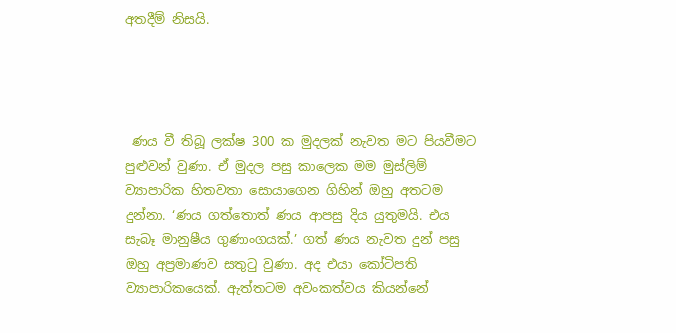අතදීම් නිසයි.




 ණය වී තිබූ ලක්ෂ 300 ක මුදලක් නැවත මට පියවීමට පුළුවන් වුණා. ඒ මුදල පසු කාලෙක මම මුස්ලිම් ව්‍යාපාරික හිතවතා සොයාගෙන ගිහින් ඔහු අතටම දුන්නා. ‘ණය ගත්තොත් ණය ආපසු දිය යුතුමයි. එය සැබෑ මානුෂීය ගුණාංගයක්.’ ගත් ණය නැවත දුන් පසු ඔහු අප්‍රමාණව සතුටු වුණා. අද එයා කෝටිපති ව්‍යාපාරිකයෙක්. ඇත්තටම අවංකත්වය කියන්නේ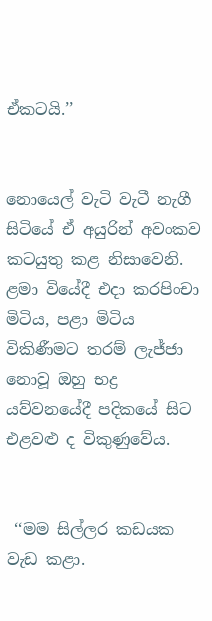ඒකටයි.’’


නොයෙල් වැටි වැටී නැගී සිටියේ ඒ අයුරින් අවංකව කටයුතු කළ නිසාවෙනි. ළමා වියේදී එද‌ා කරපිංචා මිටිය, පළා මිටිය විකිණීමට තරම් ලැජ්ජා නොවූ ඔහු භද්‍ර යව්වනයේදී පදිකයේ සිට එළවළු ද විකුණුවේය.


 ‘‘මම සිල්ලර කඩයක වැඩ කළා.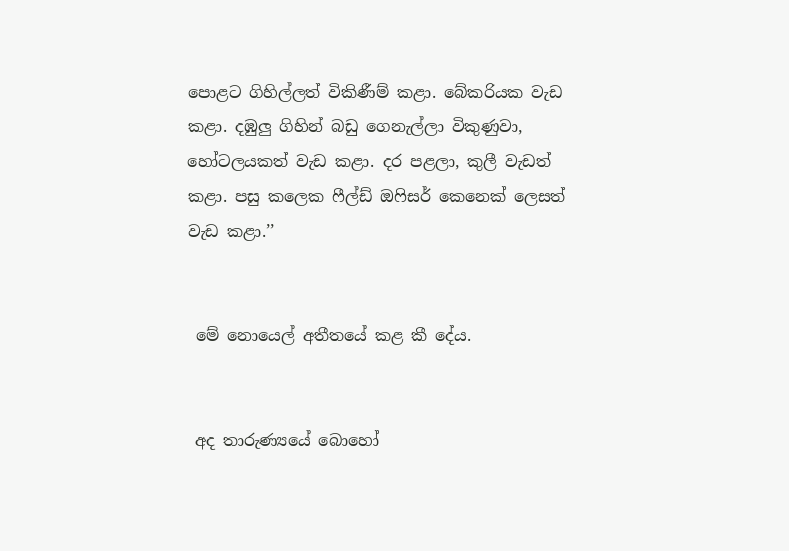පොළට ගිහිල්ලත් විකිණීම් කළා. බේකරියක වැඩ කළා. දඹුලු ගිහින් බඩු ගෙනැල්ලා විකුණුවා, හෝටලයකත් වැඩ කළා. දර පළලා, කුලී වැඩත් කළා. පසු කලෙක ෆීල්ඩ් ඔෆිසර් කෙනෙක් ලෙසත් වැඩ කළා.’’


 මේ නොයෙල් අතීතයේ කළ කී දේය.


 අද තාරුණ්‍යයේ බොහෝ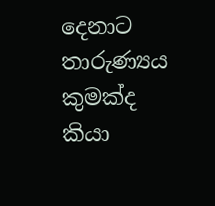දෙනාට තාරුණ්‍යය කුමක්ද කියා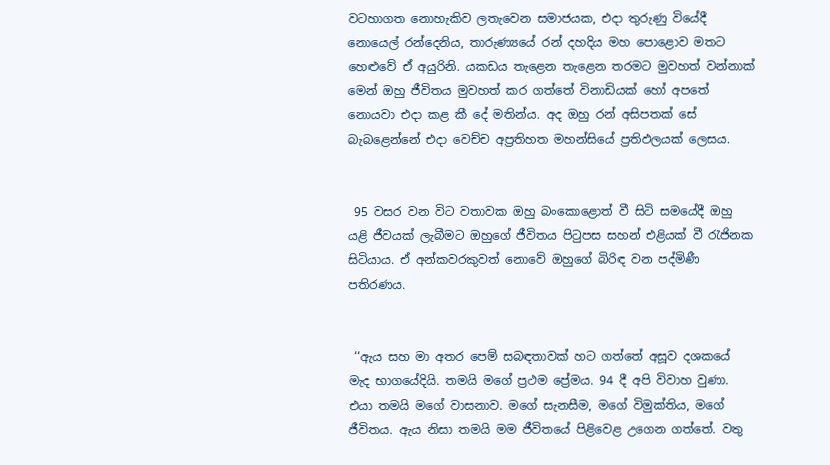වටහාගත නොහැකිව ලතැවෙන සමාජයක, එද‌ා තුරුණු වියේදී නොයෙල් රන්දෙනිය, තාරුණ්‍යයේ රන් දහදිය මහ පොළොව මතට හෙළුවේ ඒ අයුරිනි. යකඩය තැළෙන තැළෙන තරමට මුවහත් වන්නාක් මෙන් ඔහු ජීවිතය මුවහත් කර ගත්තේ විනාඩියක් හෝ අපතේ නොයවා එද‌ා කළ කී දේ මතින්ය. අද ඔහු රන් අසිපතක් සේ බැබළෙන්නේ එද‌ා වෙච්ච අප්‍රතිහත මහන්සියේ ප්‍රතිඵලයක් ලෙසය.


 95 වසර වන විට වතාවක ඔහු බංකොළොත් වී සිටි සමයේදී ඔහු යළි ජීවයක් ලැබීමට ඔහුගේ ජීවිතය පිටුපස සහන් එළියක් වී රැජිනක සිටියාය. ඒ අන්කවරකුවත් නොවේ ඔහුගේ බිරිඳ වන පද්මිණී පතිරණය.


 ‘‘ඇය සහ මා අතර පෙම් සබඳතාවක් හට ගත්තේ අසූව දශකයේ මැද භාගයේදියි. තමයි මගේ ප්‍රථම ප්‍රේමය. 94 දී අපි විවාහ වුණා. එයා තමයි මගේ වාසනාව. මගේ සැනසීම, මගේ විමුක්තිය, මගේ ජීවිතය. ඇය නිසා තමයි මම ජීවිතයේ පිළිවෙළ උගෙන ගත්තේ. වතු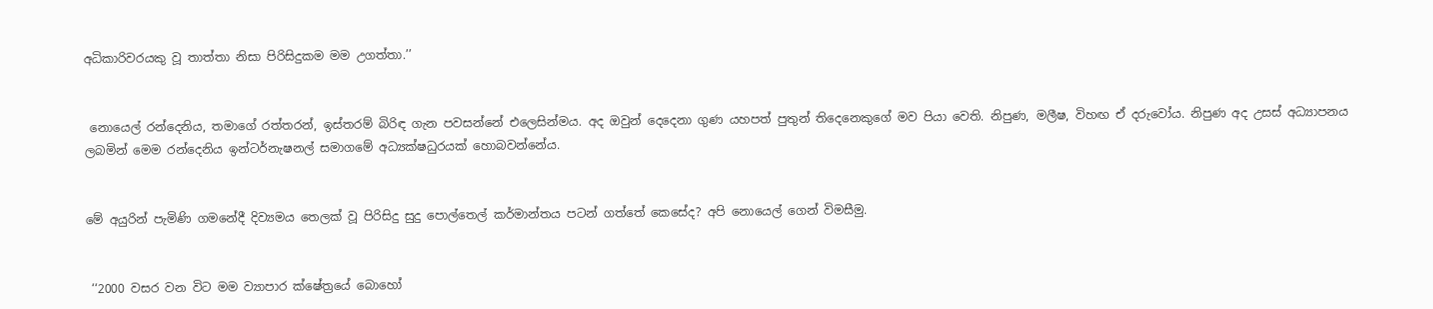අධිකාරිවරයකු වූ තාත්තා නිසා පිරිසිදුකම මම උගත්තා.’’


 නොයෙල් රන්දෙනිය, තමාගේ රත්තරන්, ඉස්තරම් බිරිඳ ගැන පවසන්නේ එලෙසින්මය. අද ඔවුන් දෙදෙනා ගුණ යහපත් පුතුන් තිදෙනෙකුගේ මව පියා වෙති. නිපුණ, මලීෂ, විහඟ ඒ දරුවෝය. නිපුණ අද උසස් අධ්‍යාපනය ලබමින් මෙම රන්දෙනිය ඉන්ටර්නැෂනල් සමාගමේ අධ්‍යක්ෂධුරයක් හොබවන්නේය.


මේ අයුරින් පැමිණි ගමනේදී දිව්‍යමය තෙලක් වූ පිරිසිදු සුදු පොල්තෙල් කර්මාන්තය පටන් ගත්තේ කෙසේද? අපි නොයෙල් ගෙන් විමසීමු.


 ‘‘2000 වසර වන විට මම ව්‍යාපාර ක්ෂේත්‍රයේ බොහෝ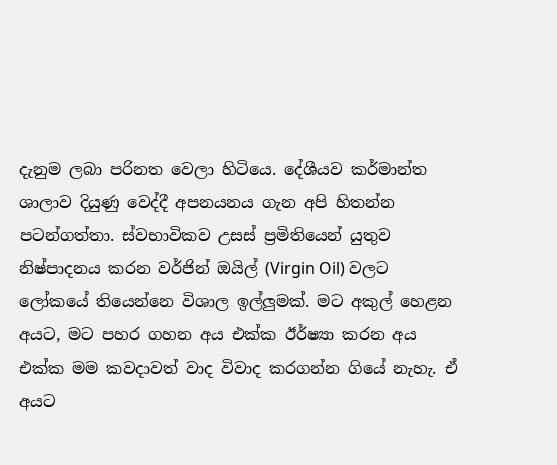දැනුම ලබා පරිනත වෙලා හිටියෙ. දේශීයව කර්මාන්ත ශාලාව දියුණු වෙද්දී අපනයනය ගැන අපි හිතන්න පටන්ගත්තා. ස්වභාවිකව උසස් ප්‍රමිතියෙන් යුතුව නිෂ්පාදනය කරන වර්ජින් ඔයිල් (Virgin Oil) වලට ලෝකයේ තියෙන්නෙ විශාල ඉල්ලුමක්. මට අකුල් හෙළන අයට, මට පහර ගහන අය එක්ක ඊර්ෂ්‍යා කරන අය එක්ක මම කවද‌ාවත් වාද විවාද කරගන්න ගියේ නැහැ. ඒ අයට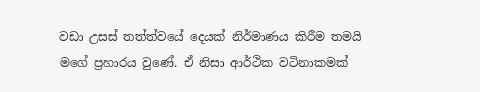වඩා උසස් තත්ත්වයේ දෙයක් නිර්මාණය කිරීම තමයි මගේ ප්‍රහාරය වුණේ. ඒ නිසා ආර්ථික වටිනාකමක්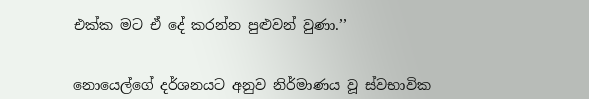එක්ක මට ඒ දේ කරන්න පුළුවන් වුණා.’’


නොයෙල්ගේ දර්ශනයට අනුව නිර්මාණය වූ ස්වභාවික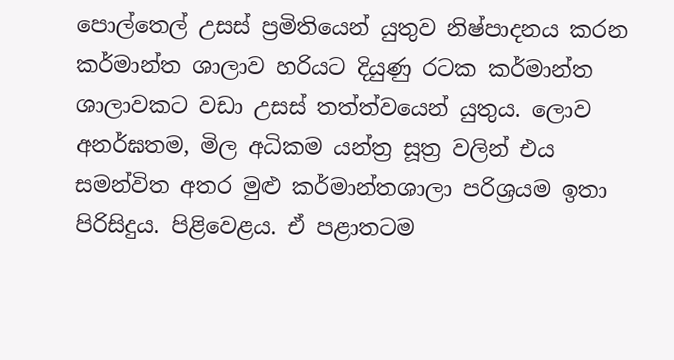පොල්තෙල් උසස් ප්‍රමිතියෙන් යුතුව නිෂ්පාදනය කරන කර්මාන්ත ශාලාව හරියට දියුණු රටක කර්මාන්ත ශාලාවකට වඩා උසස් තත්ත්වයෙන් යුතුය. ලොව අනර්ඝතම, මිල අධිකම යන්ත්‍ර සූත්‍ර වලින් එය සමන්විත අතර මුළු කර්මාන්තශාලා පරිශ්‍රයම ඉතා පිරිසිදුය. පිළිවෙළය. ඒ පළාතටම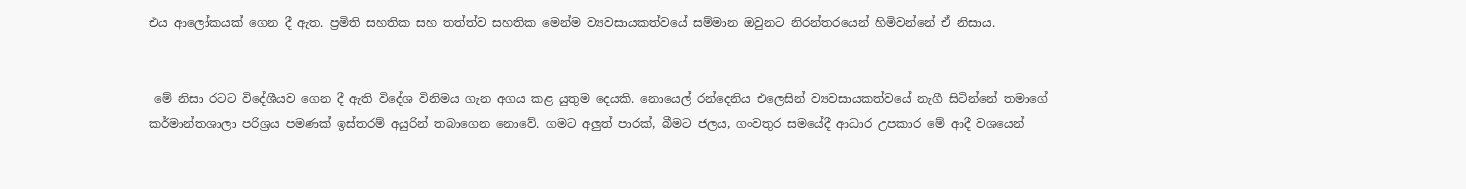එය ආලෝකයක් ගෙන දී ඇත. ප්‍රමිති සහතික සහ තත්ත්ව සහතික මෙන්ම ව්‍යවසායකත්වයේ සම්මාන ඔවුනට නිරන්තරයෙන් හිමිවන්නේ ඒ නිසාය.


 මේ නිසා රටට විදේශීයව ගෙන දී ඇති විදේශ විනිමය ගැන අගය කළ යුතුම දෙයකි. නොයෙල් රන්දෙනිය එලෙසින් ව්‍යවසායකත්වයේ නැගී සිටින්නේ තමාගේ කර්මාන්තශාලා පරිශ්‍රය පමණක් ඉස්තරම් අයුරින් තබාගෙන නොවේ. ගමට අලුත් පාරක්, බීමට ජලය, ගංවතුර සමයේදී ආධාර උපකාර මේ ආදී වශයෙන්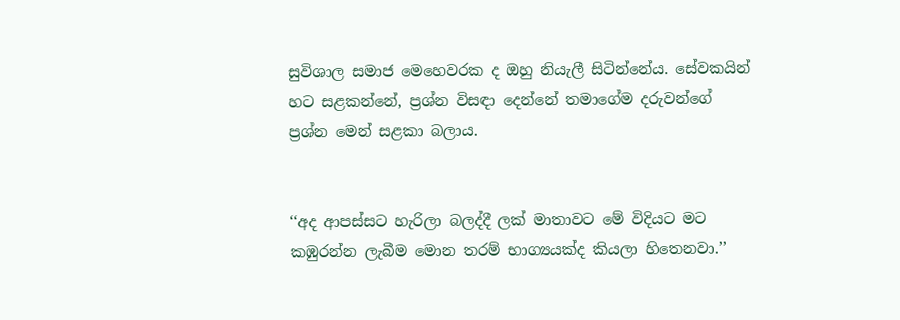සුවිශාල සමාජ මෙහෙවරක ද ඔහු නියැලී සිටින්නේය. සේවකයින් හට සළකන්නේ, ප්‍රශ්න විස‌ඳ‌ා දෙන්නේ තමාගේම දරුවන්ගේ ප්‍රශ්න මෙන් සළකා බලාය.


‘‘අද ආපස්සට හැරිලා බලද්දී ලක් මාතාවට මේ විදියට මට කඹුරන්න ලැබීම මොන තරම් භාග්‍යයක්ද කියලා හිතෙනවා.’’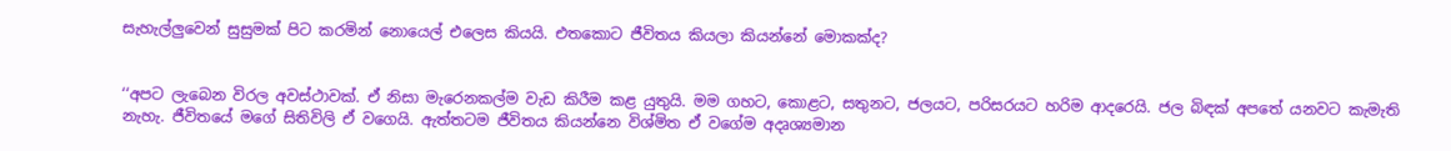සැහැල්ලුවෙන් සුසුමක් පිට කරමින් නොයෙල් එලෙස කියයි. එතකොට ජීවිතය කියලා කියන්නේ මොකක්ද?


‘‘අපට ලැබෙන විරල අවස්ථාවක්. ඒ නිසා මැරෙනකල්ම වැඩ කිරීම කළ යුතුයි. මම ගහට, කොළට, සතුනට, ජලයට, පරිසරයට හරිම ආදරෙයි. ජල බිඳක් අපතේ යනවට කැමැති නැහැ. ජීවිතයේ මගේ සිතිවිලි ඒ වගෙයි. ඇත්තටම ජීවිතය කියන්නෙ විශ්මිත ඒ වගේම අදෘශ්‍යමාන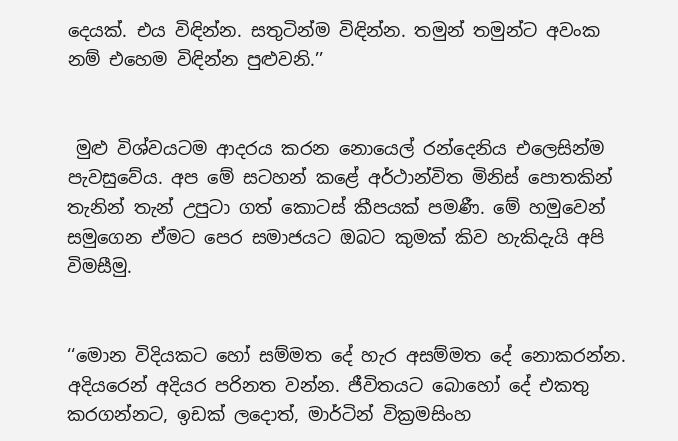දෙයක්. එය විඳින්න. සතුටින්ම විඳින්න. තමුන් තමුන්ට අවංක නම් එහෙම විඳින්න පුළුවනි.’’


 මුළු විශ්වයටම ආදරය කරන නොයෙල් රන්දෙනිය එලෙසින්ම පැවසුවේය. අප මේ සටහන් කළේ අර්ථාන්විත මිනිස් පොතකින් තැනින් තැන් උපුටා ගත් කොටස් කීපයක් පමණී. මේ හමුවෙන් සමුගෙන ඒමට පෙර සමාජයට ඔබට කුමක් කිව හැකිදැයි අපි විමසීමු.


‘‘මොන විදියකට හෝ සම්මත දේ හැර අසම්මත දේ නොකරන්න. අදියරෙන් අදියර පරිනත වන්න. ජීවිතයට බොහෝ දේ එකතු කරගන්නට, ඉඩක් ලදොත්, මාර්ටින් වික්‍රමසිංහ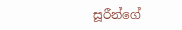සූරීන්ගේ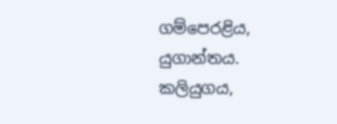ගම්පෙරළිය, යුගාන්තය. කලියුගය,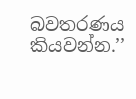බවතරණය කියවන්න.’’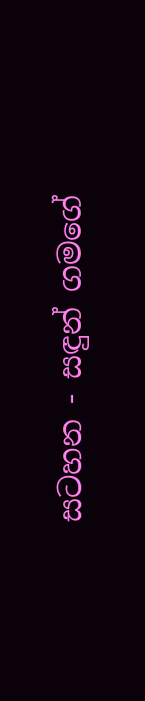සටහන - සඳුන් ගමගේ